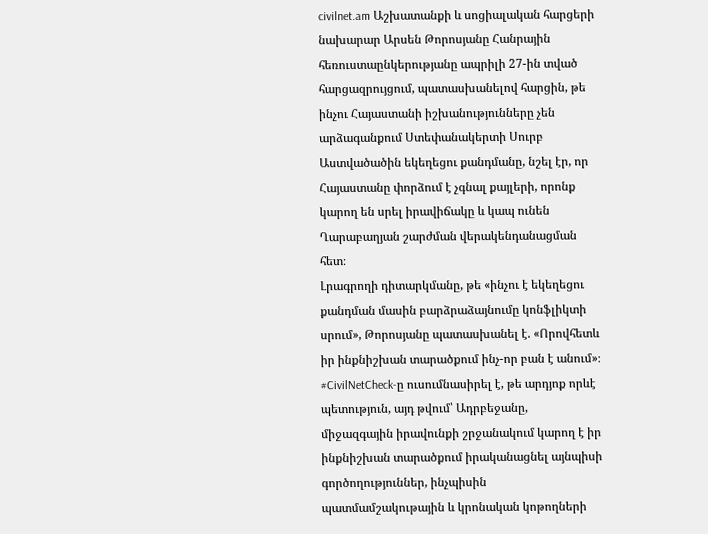civilnet.am Աշխատանքի և սոցիալական հարցերի նախարար Արսեն Թորոսյանը Հանրային հեռուստաընկերությանը ապրիլի 27-ին տված հարցազրույցում, պատասխանելով հարցին, թե ինչու Հայաստանի իշխանությունները չեն արձագանքում Ստեփանակերտի Սուրբ Աստվածածին եկեղեցու քանդմանը, նշել էր, որ Հայաստանը փորձում է չգնալ քայլերի, որոնք կարող են սրել իրավիճակը և կապ ունեն Ղարաբաղյան շարժման վերակենդանացման հետ։
Լրագրողի դիտարկմանը, թե «ինչու է եկեղեցու քանդման մասին բարձրաձայնումը կոնֆլիկտի սրում», Թորոսյանը պատասխանել է. «Որովհետև իր ինքնիշխան տարածքում ինչ-որ բան է անում»։
#CivilNetCheck-ը ուսումնասիրել է, թե արդյոք որևէ պետություն, այդ թվում՝ Ադրբեջանը, միջազգային իրավունքի շրջանակում կարող է իր ինքնիշխան տարածքում իրականացնել այնպիսի գործողություններ, ինչպիսին պատմամշակութային և կրոնական կոթողների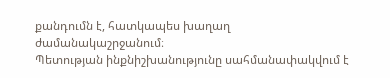քանդումն է, հատկապես խաղաղ ժամանակաշրջանում։
Պետության ինքնիշխանությունը սահմանափակվում է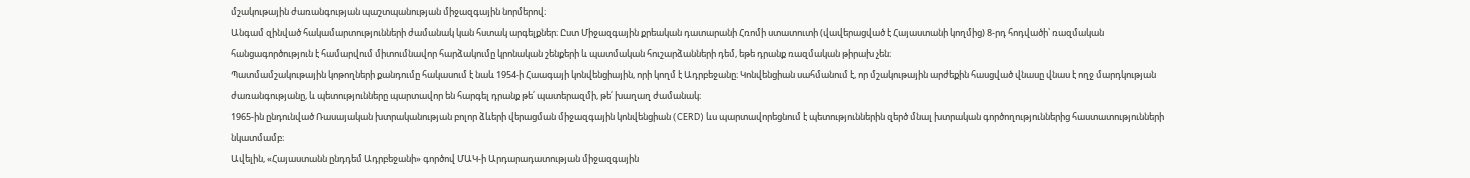մշակութային ժառանգության պաշտպանության միջազգային նորմերով։
Անգամ զինված հակամարտությունների ժամանակ կան հստակ արգելքներ։ Ըստ Միջազգային քրեական դատարանի Հռոմի ստատուտի (վավերացված է Հայաստանի կողմից) 8-րդ հոդվածի՝ ռազմական հանցագործություն է համարվում միտումնավոր հարձակումը կրոնական շենքերի և պատմական հուշարձանների դեմ, եթե դրանք ռազմական թիրախ չեն։
Պատմամշակութային կոթողների քանդումը հակասում է նաև 1954-ի Հաագայի կոնվենցիային, որի կողմ է Ադրբեջանը։ Կոնվենցիան սահմանում է, որ մշակութային արժեքին հասցված վնասը վնաս է ողջ մարդկության ժառանգությանը, և պետությունները պարտավոր են հարգել դրանք թե՛ պատերազմի, թե՛ խաղաղ ժամանակ։
1965-ին ընդունված Ռասայական խտրականության բոլոր ձևերի վերացման միջազգային կոնվենցիան (CERD) ևս պարտավորեցնում է պետություններին զերծ մնալ խտրական գործողություններից հաստատությունների նկատմամբ։
Ավելին, «Հայաստանն ընդդեմ Ադրբեջանի» գործով ՄԱԿ-ի Արդարադատության միջազգային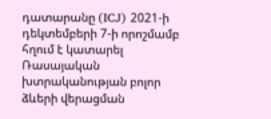դատարանը (ICJ) 2021-ի դեկտեմբերի 7-ի որոշմամբ հղում է կատարել Ռասայական խտրականության բոլոր ձևերի վերացման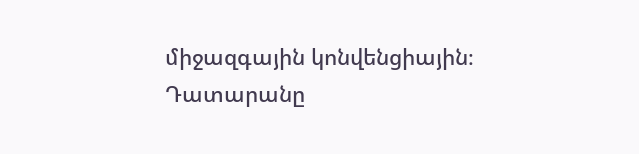միջազգային կոնվենցիային։ Դատարանը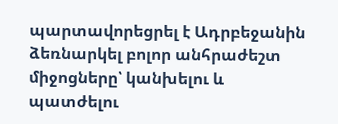պարտավորեցրել է Ադրբեջանին ձեռնարկել բոլոր անհրաժեշտ միջոցները՝ կանխելու և պատժելու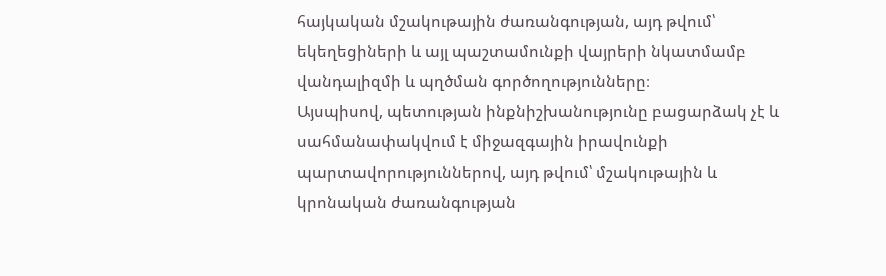հայկական մշակութային ժառանգության, այդ թվում՝ եկեղեցիների և այլ պաշտամունքի վայրերի նկատմամբ վանդալիզմի և պղծման գործողությունները։
Այսպիսով, պետության ինքնիշխանությունը բացարձակ չէ և սահմանափակվում է միջազգային իրավունքի պարտավորություններով, այդ թվում՝ մշակութային և կրոնական ժառանգության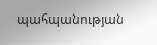պահպանության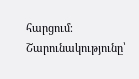հարցում։
Շարունակությունը՝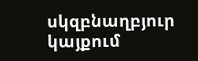սկզբնաղբյուր կայքում